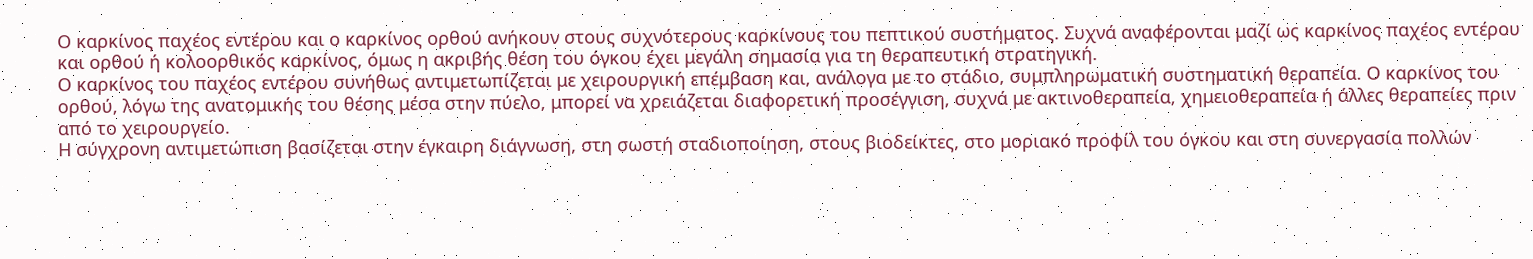Ο καρκίνος παχέος εντέρου και ο καρκίνος ορθού ανήκουν στους συχνότερους καρκίνους του πεπτικού συστήματος. Συχνά αναφέρονται μαζί ως καρκίνος παχέος εντέρου και ορθού ή κολοορθικός καρκίνος, όμως η ακριβής θέση του όγκου έχει μεγάλη σημασία για τη θεραπευτική στρατηγική.
Ο καρκίνος του παχέος εντέρου συνήθως αντιμετωπίζεται με χειρουργική επέμβαση και, ανάλογα με το στάδιο, συμπληρωματική συστηματική θεραπεία. Ο καρκίνος του ορθού, λόγω της ανατομικής του θέσης μέσα στην πύελο, μπορεί να χρειάζεται διαφορετική προσέγγιση, συχνά με ακτινοθεραπεία, χημειοθεραπεία ή άλλες θεραπείες πριν από το χειρουργείο.
Η σύγχρονη αντιμετώπιση βασίζεται στην έγκαιρη διάγνωση, στη σωστή σταδιοποίηση, στους βιοδείκτες, στο μοριακό προφίλ του όγκου και στη συνεργασία πολλών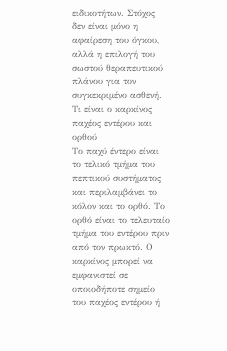ειδικοτήτων. Στόχος δεν είναι μόνο η αφαίρεση του όγκου, αλλά η επιλογή του σωστού θεραπευτικού πλάνου για τον συγκεκριμένο ασθενή.
Τι είναι ο καρκίνος παχέος εντέρου και ορθού
Το παχύ έντερο είναι το τελικό τμήμα του πεπτικού συστήματος και περιλαμβάνει το κόλον και το ορθό. Το ορθό είναι το τελευταίο τμήμα του εντέρου πριν από τον πρωκτό. Ο καρκίνος μπορεί να εμφανιστεί σε οποιοδήποτε σημείο του παχέος εντέρου ή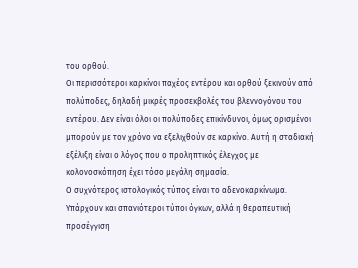του ορθού.
Οι περισσότεροι καρκίνοι παχέος εντέρου και ορθού ξεκινούν από πολύποδες, δηλαδή μικρές προσεκβολές του βλεννογόνου του εντέρου. Δεν είναι όλοι οι πολύποδες επικίνδυνοι, όμως ορισμένοι μπορούν με τον χρόνο να εξελιχθούν σε καρκίνο. Αυτή η σταδιακή εξέλιξη είναι ο λόγος που ο προληπτικός έλεγχος με κολονοσκόπηση έχει τόσο μεγάλη σημασία.
Ο συχνότερος ιστολογικός τύπος είναι το αδενοκαρκίνωμα. Υπάρχουν και σπανιότεροι τύποι όγκων, αλλά η θεραπευτική προσέγγιση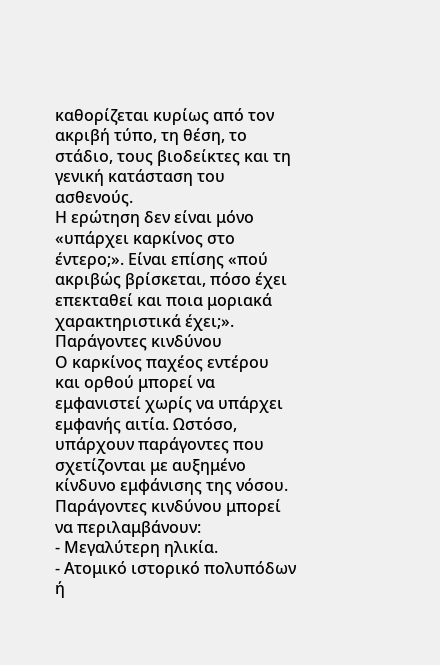καθορίζεται κυρίως από τον ακριβή τύπο, τη θέση, το στάδιο, τους βιοδείκτες και τη γενική κατάσταση του ασθενούς.
Η ερώτηση δεν είναι μόνο «υπάρχει καρκίνος στο έντερο;». Είναι επίσης «πού ακριβώς βρίσκεται, πόσο έχει επεκταθεί και ποια μοριακά χαρακτηριστικά έχει;».
Παράγοντες κινδύνου
Ο καρκίνος παχέος εντέρου και ορθού μπορεί να εμφανιστεί χωρίς να υπάρχει εμφανής αιτία. Ωστόσο, υπάρχουν παράγοντες που σχετίζονται με αυξημένο κίνδυνο εμφάνισης της νόσου.
Παράγοντες κινδύνου μπορεί να περιλαμβάνουν:
- Μεγαλύτερη ηλικία.
- Ατομικό ιστορικό πολυπόδων ή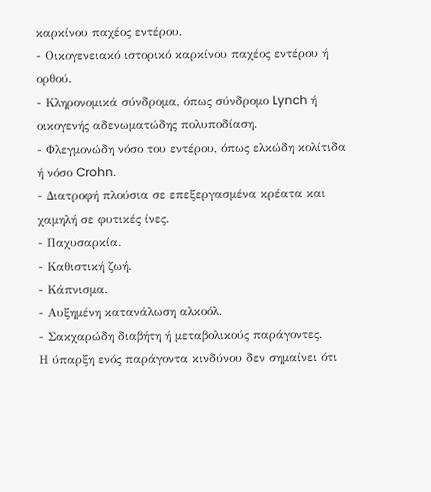καρκίνου παχέος εντέρου.
- Οικογενειακό ιστορικό καρκίνου παχέος εντέρου ή ορθού.
- Κληρονομικά σύνδρομα, όπως σύνδρομο Lynch ή οικογενής αδενωματώδης πολυποδίαση.
- Φλεγμονώδη νόσο του εντέρου, όπως ελκώδη κολίτιδα ή νόσο Crohn.
- Διατροφή πλούσια σε επεξεργασμένα κρέατα και χαμηλή σε φυτικές ίνες.
- Παχυσαρκία.
- Καθιστική ζωή.
- Κάπνισμα.
- Αυξημένη κατανάλωση αλκοόλ.
- Σακχαρώδη διαβήτη ή μεταβολικούς παράγοντες.
Η ύπαρξη ενός παράγοντα κινδύνου δεν σημαίνει ότι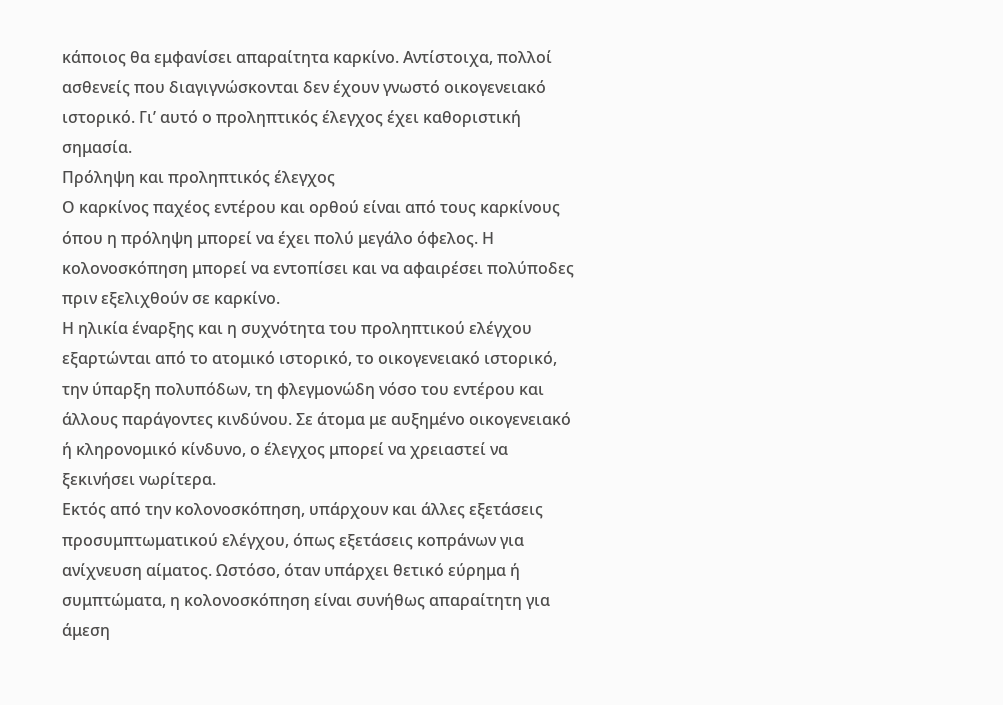κάποιος θα εμφανίσει απαραίτητα καρκίνο. Αντίστοιχα, πολλοί ασθενείς που διαγιγνώσκονται δεν έχουν γνωστό οικογενειακό ιστορικό. Γι’ αυτό ο προληπτικός έλεγχος έχει καθοριστική σημασία.
Πρόληψη και προληπτικός έλεγχος
Ο καρκίνος παχέος εντέρου και ορθού είναι από τους καρκίνους όπου η πρόληψη μπορεί να έχει πολύ μεγάλο όφελος. Η κολονοσκόπηση μπορεί να εντοπίσει και να αφαιρέσει πολύποδες πριν εξελιχθούν σε καρκίνο.
Η ηλικία έναρξης και η συχνότητα του προληπτικού ελέγχου εξαρτώνται από το ατομικό ιστορικό, το οικογενειακό ιστορικό, την ύπαρξη πολυπόδων, τη φλεγμονώδη νόσο του εντέρου και άλλους παράγοντες κινδύνου. Σε άτομα με αυξημένο οικογενειακό ή κληρονομικό κίνδυνο, ο έλεγχος μπορεί να χρειαστεί να ξεκινήσει νωρίτερα.
Εκτός από την κολονοσκόπηση, υπάρχουν και άλλες εξετάσεις προσυμπτωματικού ελέγχου, όπως εξετάσεις κοπράνων για ανίχνευση αίματος. Ωστόσο, όταν υπάρχει θετικό εύρημα ή συμπτώματα, η κολονοσκόπηση είναι συνήθως απαραίτητη για άμεση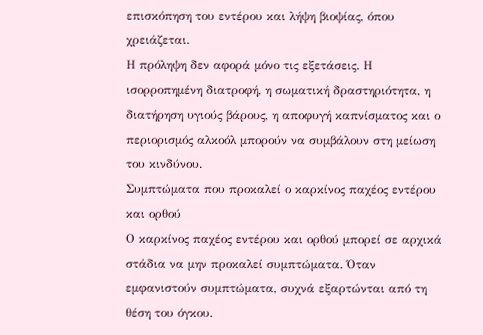επισκόπηση του εντέρου και λήψη βιοψίας, όπου χρειάζεται.
Η πρόληψη δεν αφορά μόνο τις εξετάσεις. Η ισορροπημένη διατροφή, η σωματική δραστηριότητα, η διατήρηση υγιούς βάρους, η αποφυγή καπνίσματος και ο περιορισμός αλκοόλ μπορούν να συμβάλουν στη μείωση του κινδύνου.
Συμπτώματα που προκαλεί ο καρκίνος παχέος εντέρου και ορθού
Ο καρκίνος παχέος εντέρου και ορθού μπορεί σε αρχικά στάδια να μην προκαλεί συμπτώματα. Όταν εμφανιστούν συμπτώματα, συχνά εξαρτώνται από τη θέση του όγκου.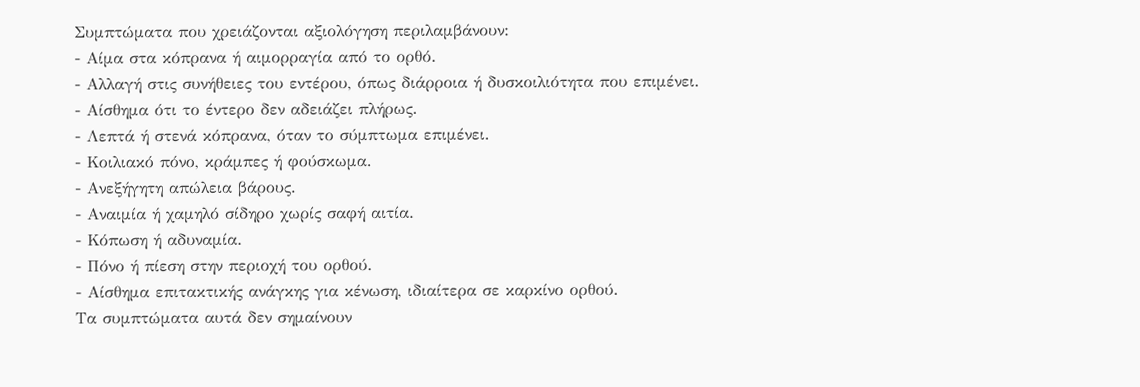Συμπτώματα που χρειάζονται αξιολόγηση περιλαμβάνουν:
- Αίμα στα κόπρανα ή αιμορραγία από το ορθό.
- Αλλαγή στις συνήθειες του εντέρου, όπως διάρροια ή δυσκοιλιότητα που επιμένει.
- Αίσθημα ότι το έντερο δεν αδειάζει πλήρως.
- Λεπτά ή στενά κόπρανα, όταν το σύμπτωμα επιμένει.
- Κοιλιακό πόνο, κράμπες ή φούσκωμα.
- Ανεξήγητη απώλεια βάρους.
- Αναιμία ή χαμηλό σίδηρο χωρίς σαφή αιτία.
- Κόπωση ή αδυναμία.
- Πόνο ή πίεση στην περιοχή του ορθού.
- Αίσθημα επιτακτικής ανάγκης για κένωση, ιδιαίτερα σε καρκίνο ορθού.
Τα συμπτώματα αυτά δεν σημαίνουν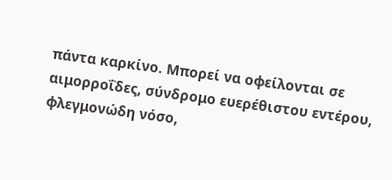πάντα καρκίνο. Μπορεί να οφείλονται σε αιμορροΐδες, σύνδρομο ευερέθιστου εντέρου, φλεγμονώδη νόσο,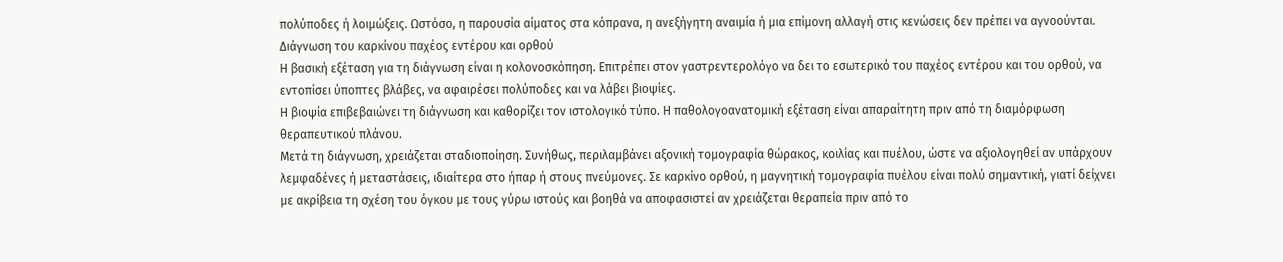πολύποδες ή λοιμώξεις. Ωστόσο, η παρουσία αίματος στα κόπρανα, η ανεξήγητη αναιμία ή μια επίμονη αλλαγή στις κενώσεις δεν πρέπει να αγνοούνται.
Διάγνωση του καρκίνου παχέος εντέρου και ορθού
Η βασική εξέταση για τη διάγνωση είναι η κολονοσκόπηση. Επιτρέπει στον γαστρεντερολόγο να δει το εσωτερικό του παχέος εντέρου και του ορθού, να εντοπίσει ύποπτες βλάβες, να αφαιρέσει πολύποδες και να λάβει βιοψίες.
Η βιοψία επιβεβαιώνει τη διάγνωση και καθορίζει τον ιστολογικό τύπο. Η παθολογοανατομική εξέταση είναι απαραίτητη πριν από τη διαμόρφωση θεραπευτικού πλάνου.
Μετά τη διάγνωση, χρειάζεται σταδιοποίηση. Συνήθως, περιλαμβάνει αξονική τομογραφία θώρακος, κοιλίας και πυέλου, ώστε να αξιολογηθεί αν υπάρχουν λεμφαδένες ή μεταστάσεις, ιδιαίτερα στο ήπαρ ή στους πνεύμονες. Σε καρκίνο ορθού, η μαγνητική τομογραφία πυέλου είναι πολύ σημαντική, γιατί δείχνει με ακρίβεια τη σχέση του όγκου με τους γύρω ιστούς και βοηθά να αποφασιστεί αν χρειάζεται θεραπεία πριν από το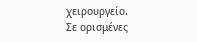χειρουργείο.
Σε ορισμένες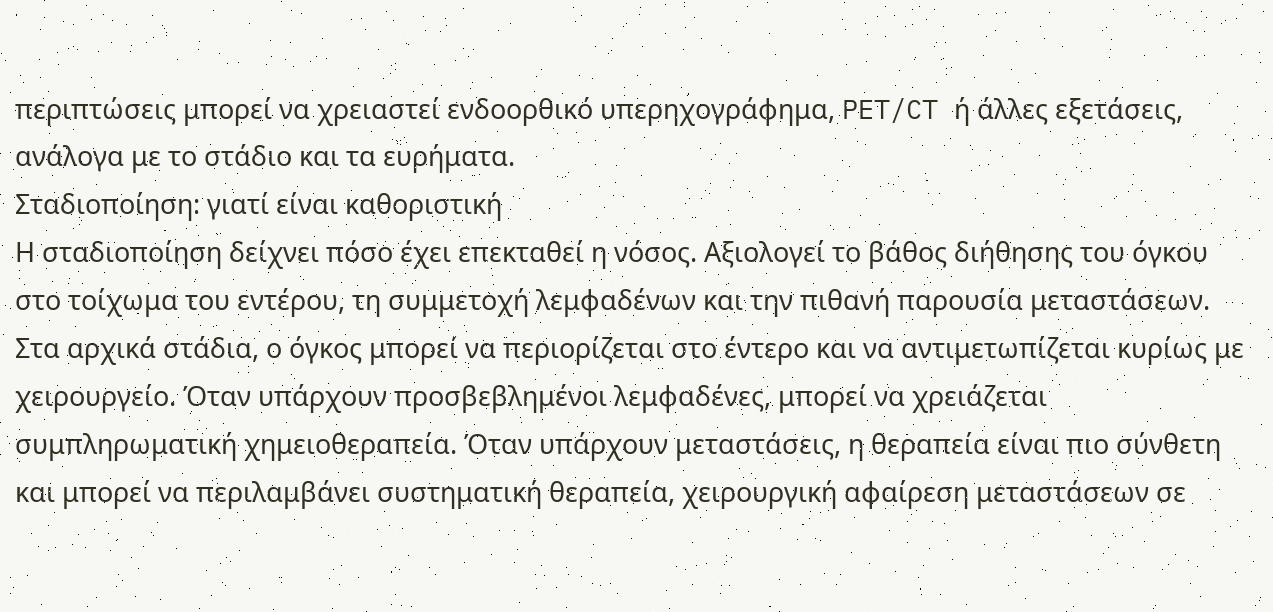περιπτώσεις μπορεί να χρειαστεί ενδοορθικό υπερηχογράφημα, PET/CT ή άλλες εξετάσεις, ανάλογα με το στάδιο και τα ευρήματα.
Σταδιοποίηση: γιατί είναι καθοριστική
Η σταδιοποίηση δείχνει πόσο έχει επεκταθεί η νόσος. Αξιολογεί το βάθος διήθησης του όγκου στο τοίχωμα του εντέρου, τη συμμετοχή λεμφαδένων και την πιθανή παρουσία μεταστάσεων.
Στα αρχικά στάδια, ο όγκος μπορεί να περιορίζεται στο έντερο και να αντιμετωπίζεται κυρίως με χειρουργείο. Όταν υπάρχουν προσβεβλημένοι λεμφαδένες, μπορεί να χρειάζεται συμπληρωματική χημειοθεραπεία. Όταν υπάρχουν μεταστάσεις, η θεραπεία είναι πιο σύνθετη και μπορεί να περιλαμβάνει συστηματική θεραπεία, χειρουργική αφαίρεση μεταστάσεων σε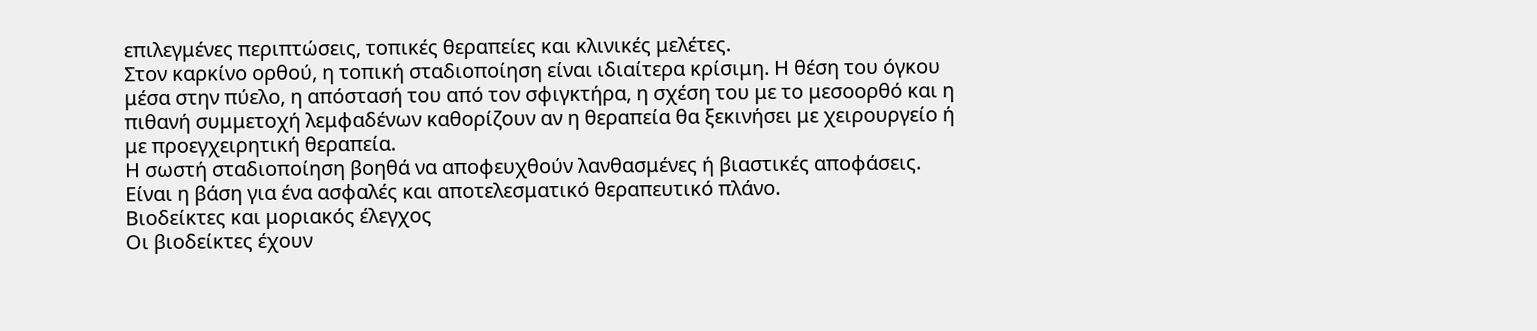επιλεγμένες περιπτώσεις, τοπικές θεραπείες και κλινικές μελέτες.
Στον καρκίνο ορθού, η τοπική σταδιοποίηση είναι ιδιαίτερα κρίσιμη. Η θέση του όγκου μέσα στην πύελο, η απόστασή του από τον σφιγκτήρα, η σχέση του με το μεσοορθό και η πιθανή συμμετοχή λεμφαδένων καθορίζουν αν η θεραπεία θα ξεκινήσει με χειρουργείο ή με προεγχειρητική θεραπεία.
Η σωστή σταδιοποίηση βοηθά να αποφευχθούν λανθασμένες ή βιαστικές αποφάσεις. Είναι η βάση για ένα ασφαλές και αποτελεσματικό θεραπευτικό πλάνο.
Βιοδείκτες και μοριακός έλεγχος
Οι βιοδείκτες έχουν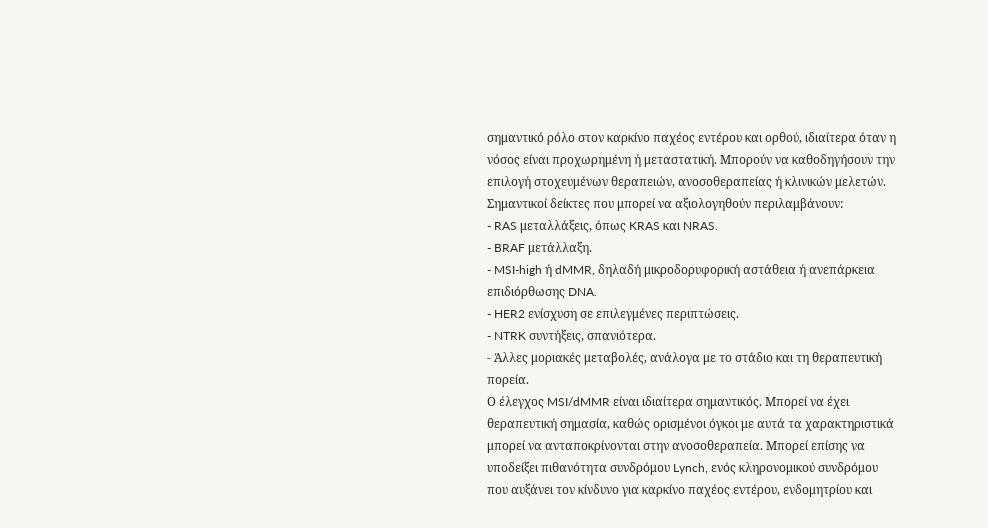σημαντικό ρόλο στον καρκίνο παχέος εντέρου και ορθού, ιδιαίτερα όταν η νόσος είναι προχωρημένη ή μεταστατική. Μπορούν να καθοδηγήσουν την επιλογή στοχευμένων θεραπειών, ανοσοθεραπείας ή κλινικών μελετών.
Σημαντικοί δείκτες που μπορεί να αξιολογηθούν περιλαμβάνουν:
- RAS μεταλλάξεις, όπως KRAS και NRAS.
- BRAF μετάλλαξη.
- MSI-high ή dMMR, δηλαδή μικροδορυφορική αστάθεια ή ανεπάρκεια επιδιόρθωσης DNA.
- HER2 ενίσχυση σε επιλεγμένες περιπτώσεις.
- NTRK συντήξεις, σπανιότερα.
- Άλλες μοριακές μεταβολές, ανάλογα με το στάδιο και τη θεραπευτική πορεία.
Ο έλεγχος MSI/dMMR είναι ιδιαίτερα σημαντικός. Μπορεί να έχει θεραπευτική σημασία, καθώς ορισμένοι όγκοι με αυτά τα χαρακτηριστικά μπορεί να ανταποκρίνονται στην ανοσοθεραπεία. Μπορεί επίσης να υποδείξει πιθανότητα συνδρόμου Lynch, ενός κληρονομικού συνδρόμου που αυξάνει τον κίνδυνο για καρκίνο παχέος εντέρου, ενδομητρίου και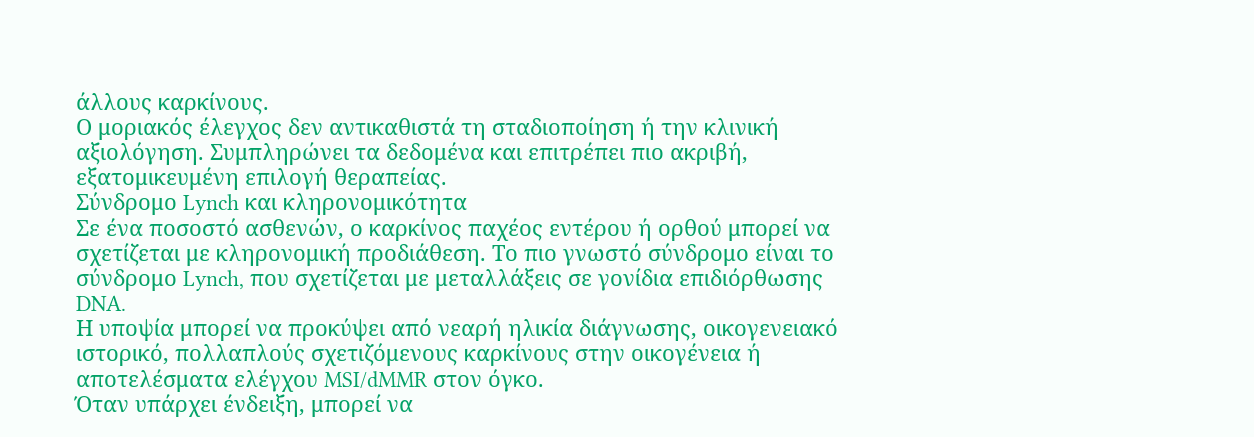άλλους καρκίνους.
Ο μοριακός έλεγχος δεν αντικαθιστά τη σταδιοποίηση ή την κλινική αξιολόγηση. Συμπληρώνει τα δεδομένα και επιτρέπει πιο ακριβή, εξατομικευμένη επιλογή θεραπείας.
Σύνδρομο Lynch και κληρονομικότητα
Σε ένα ποσοστό ασθενών, ο καρκίνος παχέος εντέρου ή ορθού μπορεί να σχετίζεται με κληρονομική προδιάθεση. Το πιο γνωστό σύνδρομο είναι το σύνδρομο Lynch, που σχετίζεται με μεταλλάξεις σε γονίδια επιδιόρθωσης DNA.
Η υποψία μπορεί να προκύψει από νεαρή ηλικία διάγνωσης, οικογενειακό ιστορικό, πολλαπλούς σχετιζόμενους καρκίνους στην οικογένεια ή αποτελέσματα ελέγχου MSI/dMMR στον όγκο.
Όταν υπάρχει ένδειξη, μπορεί να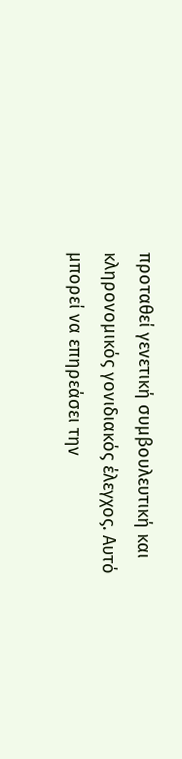προταθεί γενετική συμβουλευτική και κληρονομικός γονιδιακός έλεγχος. Αυτό μπορεί να επηρεάσει την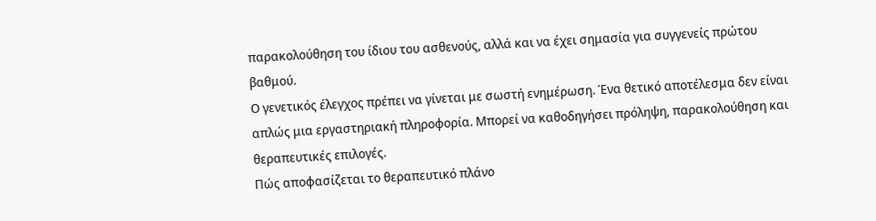παρακολούθηση του ίδιου του ασθενούς, αλλά και να έχει σημασία για συγγενείς πρώτου βαθμού.
Ο γενετικός έλεγχος πρέπει να γίνεται με σωστή ενημέρωση. Ένα θετικό αποτέλεσμα δεν είναι απλώς μια εργαστηριακή πληροφορία. Μπορεί να καθοδηγήσει πρόληψη, παρακολούθηση και θεραπευτικές επιλογές.
Πώς αποφασίζεται το θεραπευτικό πλάνο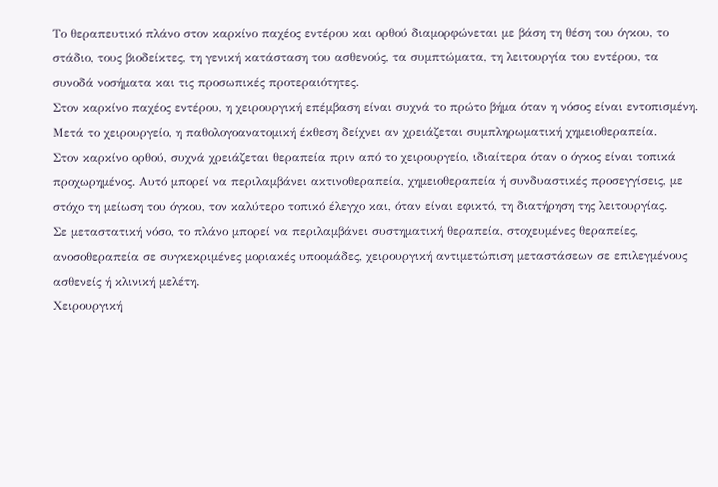Το θεραπευτικό πλάνο στον καρκίνο παχέος εντέρου και ορθού διαμορφώνεται με βάση τη θέση του όγκου, το στάδιο, τους βιοδείκτες, τη γενική κατάσταση του ασθενούς, τα συμπτώματα, τη λειτουργία του εντέρου, τα συνοδά νοσήματα και τις προσωπικές προτεραιότητες.
Στον καρκίνο παχέος εντέρου, η χειρουργική επέμβαση είναι συχνά το πρώτο βήμα όταν η νόσος είναι εντοπισμένη. Μετά το χειρουργείο, η παθολογοανατομική έκθεση δείχνει αν χρειάζεται συμπληρωματική χημειοθεραπεία.
Στον καρκίνο ορθού, συχνά χρειάζεται θεραπεία πριν από το χειρουργείο, ιδιαίτερα όταν ο όγκος είναι τοπικά προχωρημένος. Αυτό μπορεί να περιλαμβάνει ακτινοθεραπεία, χημειοθεραπεία ή συνδυαστικές προσεγγίσεις, με στόχο τη μείωση του όγκου, τον καλύτερο τοπικό έλεγχο και, όταν είναι εφικτό, τη διατήρηση της λειτουργίας.
Σε μεταστατική νόσο, το πλάνο μπορεί να περιλαμβάνει συστηματική θεραπεία, στοχευμένες θεραπείες, ανοσοθεραπεία σε συγκεκριμένες μοριακές υποομάδες, χειρουργική αντιμετώπιση μεταστάσεων σε επιλεγμένους ασθενείς ή κλινική μελέτη.
Χειρουργική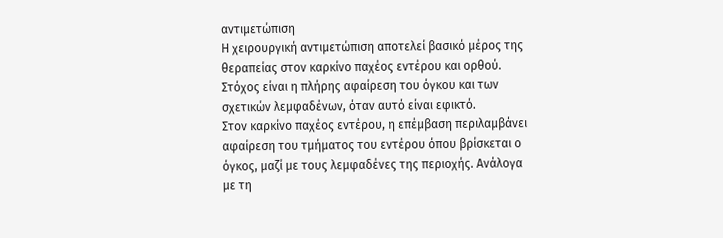αντιμετώπιση
Η χειρουργική αντιμετώπιση αποτελεί βασικό μέρος της θεραπείας στον καρκίνο παχέος εντέρου και ορθού. Στόχος είναι η πλήρης αφαίρεση του όγκου και των σχετικών λεμφαδένων, όταν αυτό είναι εφικτό.
Στον καρκίνο παχέος εντέρου, η επέμβαση περιλαμβάνει αφαίρεση του τμήματος του εντέρου όπου βρίσκεται ο όγκος, μαζί με τους λεμφαδένες της περιοχής. Ανάλογα με τη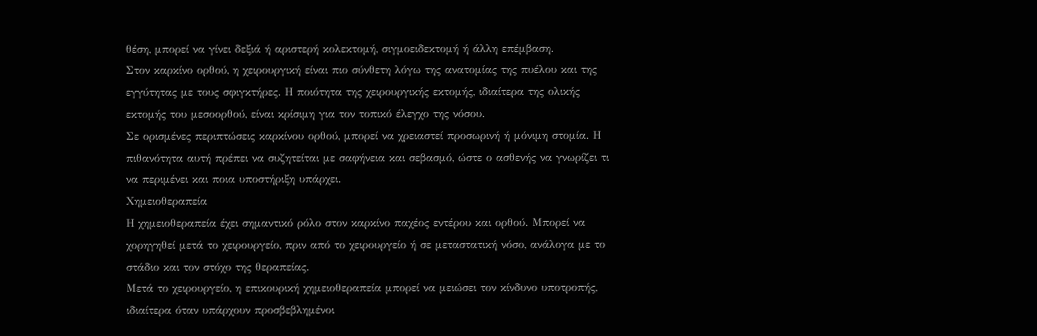θέση, μπορεί να γίνει δεξιά ή αριστερή κολεκτομή, σιγμοειδεκτομή ή άλλη επέμβαση.
Στον καρκίνο ορθού, η χειρουργική είναι πιο σύνθετη λόγω της ανατομίας της πυέλου και της εγγύτητας με τους σφιγκτήρες. Η ποιότητα της χειρουργικής εκτομής, ιδιαίτερα της ολικής εκτομής του μεσοορθού, είναι κρίσιμη για τον τοπικό έλεγχο της νόσου.
Σε ορισμένες περιπτώσεις καρκίνου ορθού, μπορεί να χρειαστεί προσωρινή ή μόνιμη στομία. Η πιθανότητα αυτή πρέπει να συζητείται με σαφήνεια και σεβασμό, ώστε ο ασθενής να γνωρίζει τι να περιμένει και ποια υποστήριξη υπάρχει.
Χημειοθεραπεία
Η χημειοθεραπεία έχει σημαντικό ρόλο στον καρκίνο παχέος εντέρου και ορθού. Μπορεί να χορηγηθεί μετά το χειρουργείο, πριν από το χειρουργείο ή σε μεταστατική νόσο, ανάλογα με το στάδιο και τον στόχο της θεραπείας.
Μετά το χειρουργείο, η επικουρική χημειοθεραπεία μπορεί να μειώσει τον κίνδυνο υποτροπής, ιδιαίτερα όταν υπάρχουν προσβεβλημένοι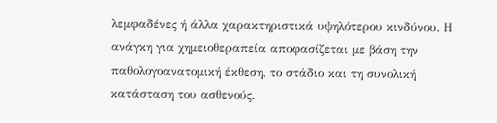λεμφαδένες ή άλλα χαρακτηριστικά υψηλότερου κινδύνου. Η ανάγκη για χημειοθεραπεία αποφασίζεται με βάση την παθολογοανατομική έκθεση, το στάδιο και τη συνολική κατάσταση του ασθενούς.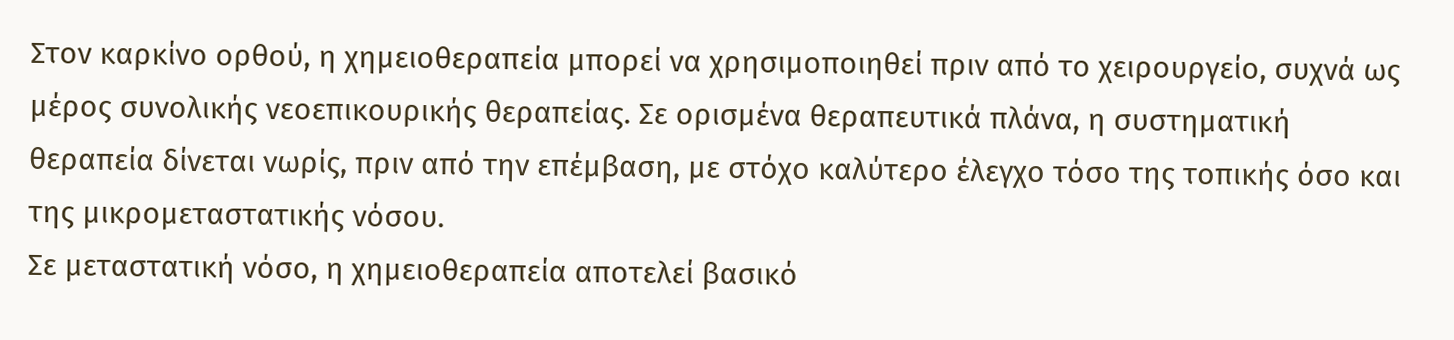Στον καρκίνο ορθού, η χημειοθεραπεία μπορεί να χρησιμοποιηθεί πριν από το χειρουργείο, συχνά ως μέρος συνολικής νεοεπικουρικής θεραπείας. Σε ορισμένα θεραπευτικά πλάνα, η συστηματική θεραπεία δίνεται νωρίς, πριν από την επέμβαση, με στόχο καλύτερο έλεγχο τόσο της τοπικής όσο και της μικρομεταστατικής νόσου.
Σε μεταστατική νόσο, η χημειοθεραπεία αποτελεί βασικό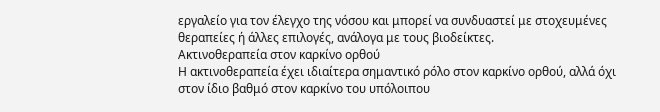εργαλείο για τον έλεγχο της νόσου και μπορεί να συνδυαστεί με στοχευμένες θεραπείες ή άλλες επιλογές, ανάλογα με τους βιοδείκτες.
Ακτινοθεραπεία στον καρκίνο ορθού
Η ακτινοθεραπεία έχει ιδιαίτερα σημαντικό ρόλο στον καρκίνο ορθού, αλλά όχι στον ίδιο βαθμό στον καρκίνο του υπόλοιπου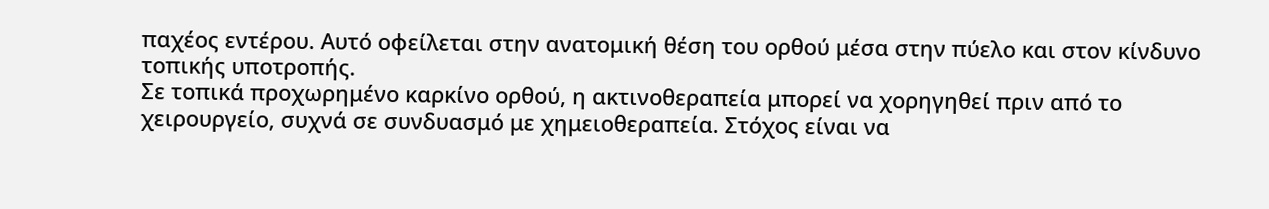παχέος εντέρου. Αυτό οφείλεται στην ανατομική θέση του ορθού μέσα στην πύελο και στον κίνδυνο τοπικής υποτροπής.
Σε τοπικά προχωρημένο καρκίνο ορθού, η ακτινοθεραπεία μπορεί να χορηγηθεί πριν από το χειρουργείο, συχνά σε συνδυασμό με χημειοθεραπεία. Στόχος είναι να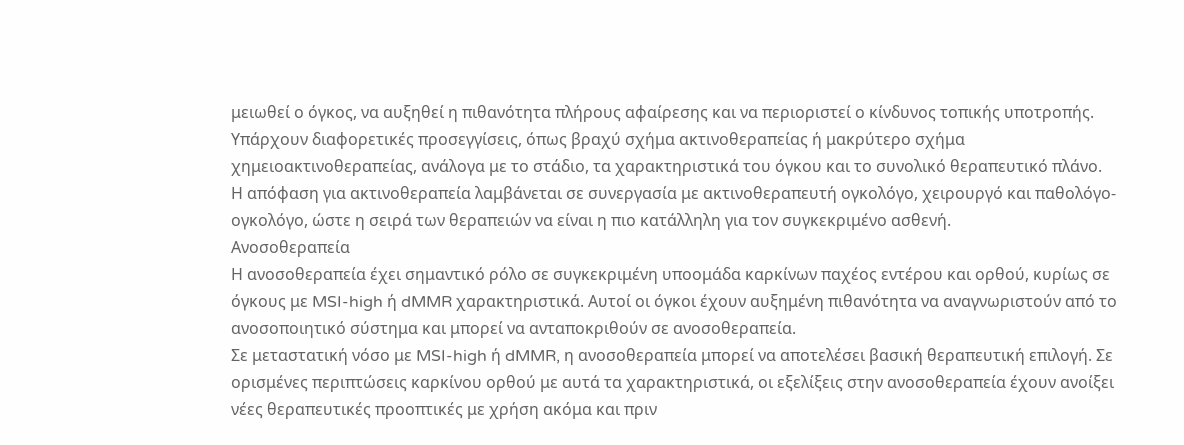μειωθεί ο όγκος, να αυξηθεί η πιθανότητα πλήρους αφαίρεσης και να περιοριστεί ο κίνδυνος τοπικής υποτροπής.
Υπάρχουν διαφορετικές προσεγγίσεις, όπως βραχύ σχήμα ακτινοθεραπείας ή μακρύτερο σχήμα χημειοακτινοθεραπείας, ανάλογα με το στάδιο, τα χαρακτηριστικά του όγκου και το συνολικό θεραπευτικό πλάνο.
Η απόφαση για ακτινοθεραπεία λαμβάνεται σε συνεργασία με ακτινοθεραπευτή ογκολόγο, χειρουργό και παθολόγο-ογκολόγο, ώστε η σειρά των θεραπειών να είναι η πιο κατάλληλη για τον συγκεκριμένο ασθενή.
Ανοσοθεραπεία
Η ανοσοθεραπεία έχει σημαντικό ρόλο σε συγκεκριμένη υποομάδα καρκίνων παχέος εντέρου και ορθού, κυρίως σε όγκους με MSI-high ή dMMR χαρακτηριστικά. Αυτοί οι όγκοι έχουν αυξημένη πιθανότητα να αναγνωριστούν από το ανοσοποιητικό σύστημα και μπορεί να ανταποκριθούν σε ανοσοθεραπεία.
Σε μεταστατική νόσο με MSI-high ή dMMR, η ανοσοθεραπεία μπορεί να αποτελέσει βασική θεραπευτική επιλογή. Σε ορισμένες περιπτώσεις καρκίνου ορθού με αυτά τα χαρακτηριστικά, οι εξελίξεις στην ανοσοθεραπεία έχουν ανοίξει νέες θεραπευτικές προοπτικές με χρήση ακόμα και πριν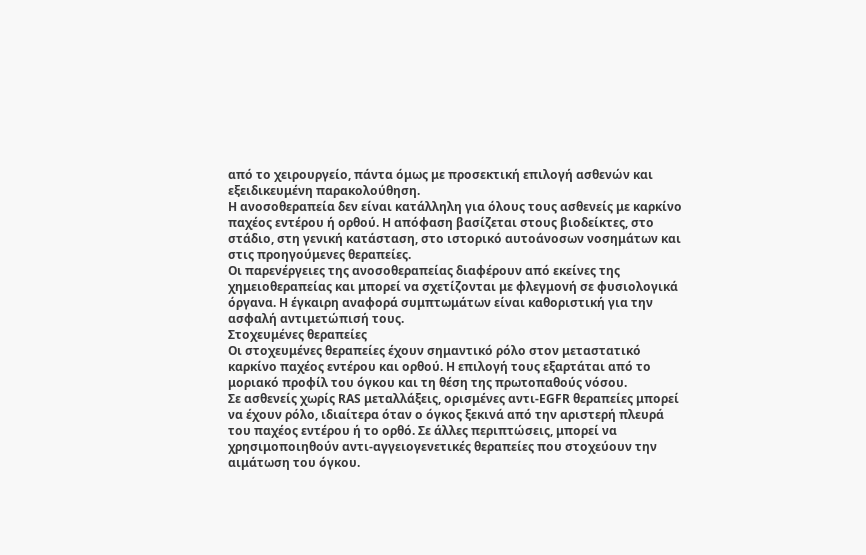από το χειρουργείο, πάντα όμως με προσεκτική επιλογή ασθενών και εξειδικευμένη παρακολούθηση.
Η ανοσοθεραπεία δεν είναι κατάλληλη για όλους τους ασθενείς με καρκίνο παχέος εντέρου ή ορθού. Η απόφαση βασίζεται στους βιοδείκτες, στο στάδιο, στη γενική κατάσταση, στο ιστορικό αυτοάνοσων νοσημάτων και στις προηγούμενες θεραπείες.
Οι παρενέργειες της ανοσοθεραπείας διαφέρουν από εκείνες της χημειοθεραπείας και μπορεί να σχετίζονται με φλεγμονή σε φυσιολογικά όργανα. Η έγκαιρη αναφορά συμπτωμάτων είναι καθοριστική για την ασφαλή αντιμετώπισή τους.
Στοχευμένες θεραπείες
Οι στοχευμένες θεραπείες έχουν σημαντικό ρόλο στον μεταστατικό καρκίνο παχέος εντέρου και ορθού. Η επιλογή τους εξαρτάται από το μοριακό προφίλ του όγκου και τη θέση της πρωτοπαθούς νόσου.
Σε ασθενείς χωρίς RAS μεταλλάξεις, ορισμένες αντι-EGFR θεραπείες μπορεί να έχουν ρόλο, ιδιαίτερα όταν ο όγκος ξεκινά από την αριστερή πλευρά του παχέος εντέρου ή το ορθό. Σε άλλες περιπτώσεις, μπορεί να χρησιμοποιηθούν αντι-αγγειογενετικές θεραπείες που στοχεύουν την αιμάτωση του όγκου.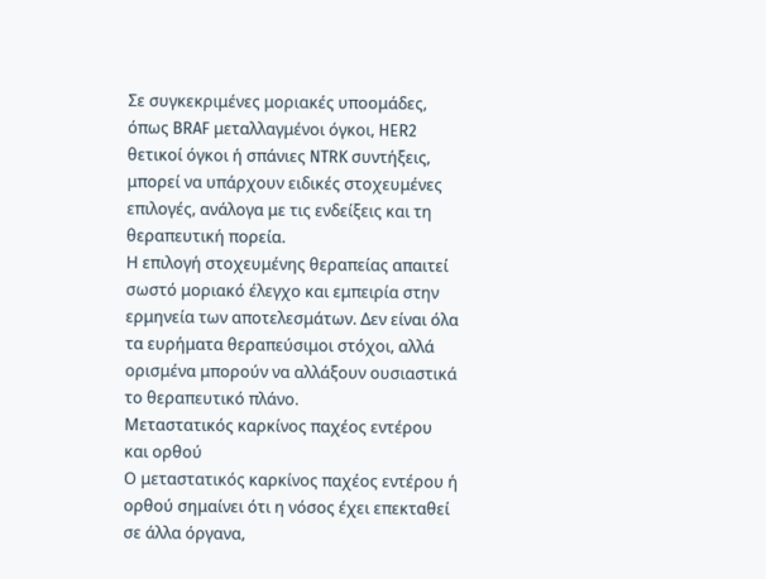Σε συγκεκριμένες μοριακές υποομάδες, όπως BRAF μεταλλαγμένοι όγκοι, HER2 θετικοί όγκοι ή σπάνιες NTRK συντήξεις, μπορεί να υπάρχουν ειδικές στοχευμένες επιλογές, ανάλογα με τις ενδείξεις και τη θεραπευτική πορεία.
Η επιλογή στοχευμένης θεραπείας απαιτεί σωστό μοριακό έλεγχο και εμπειρία στην ερμηνεία των αποτελεσμάτων. Δεν είναι όλα τα ευρήματα θεραπεύσιμοι στόχοι, αλλά ορισμένα μπορούν να αλλάξουν ουσιαστικά το θεραπευτικό πλάνο.
Μεταστατικός καρκίνος παχέος εντέρου και ορθού
Ο μεταστατικός καρκίνος παχέος εντέρου ή ορθού σημαίνει ότι η νόσος έχει επεκταθεί σε άλλα όργανα,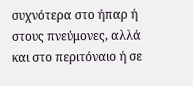συχνότερα στο ήπαρ ή στους πνεύμονες, αλλά και στο περιτόναιο ή σε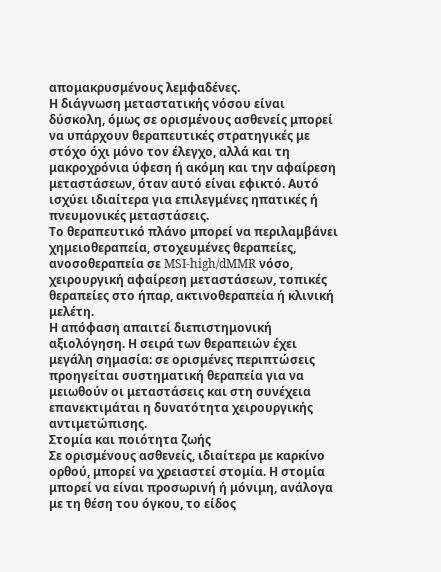απομακρυσμένους λεμφαδένες.
Η διάγνωση μεταστατικής νόσου είναι δύσκολη, όμως σε ορισμένους ασθενείς μπορεί να υπάρχουν θεραπευτικές στρατηγικές με στόχο όχι μόνο τον έλεγχο, αλλά και τη μακροχρόνια ύφεση ή ακόμη και την αφαίρεση μεταστάσεων, όταν αυτό είναι εφικτό. Αυτό ισχύει ιδιαίτερα για επιλεγμένες ηπατικές ή πνευμονικές μεταστάσεις.
Το θεραπευτικό πλάνο μπορεί να περιλαμβάνει χημειοθεραπεία, στοχευμένες θεραπείες, ανοσοθεραπεία σε MSI-high/dMMR νόσο, χειρουργική αφαίρεση μεταστάσεων, τοπικές θεραπείες στο ήπαρ, ακτινοθεραπεία ή κλινική μελέτη.
Η απόφαση απαιτεί διεπιστημονική αξιολόγηση. Η σειρά των θεραπειών έχει μεγάλη σημασία: σε ορισμένες περιπτώσεις προηγείται συστηματική θεραπεία για να μειωθούν οι μεταστάσεις και στη συνέχεια επανεκτιμάται η δυνατότητα χειρουργικής αντιμετώπισης.
Στομία και ποιότητα ζωής
Σε ορισμένους ασθενείς, ιδιαίτερα με καρκίνο ορθού, μπορεί να χρειαστεί στομία. Η στομία μπορεί να είναι προσωρινή ή μόνιμη, ανάλογα με τη θέση του όγκου, το είδος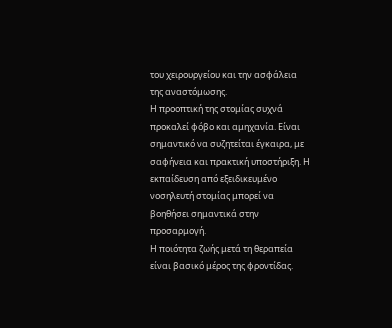του χειρουργείου και την ασφάλεια της αναστόμωσης.
Η προοπτική της στομίας συχνά προκαλεί φόβο και αμηχανία. Είναι σημαντικό να συζητείται έγκαιρα, με σαφήνεια και πρακτική υποστήριξη. Η εκπαίδευση από εξειδικευμένο νοσηλευτή στομίας μπορεί να βοηθήσει σημαντικά στην προσαρμογή.
Η ποιότητα ζωής μετά τη θεραπεία είναι βασικό μέρος της φροντίδας.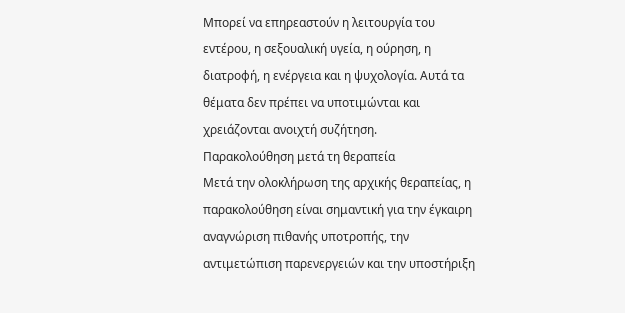Μπορεί να επηρεαστούν η λειτουργία του εντέρου, η σεξουαλική υγεία, η ούρηση, η διατροφή, η ενέργεια και η ψυχολογία. Αυτά τα θέματα δεν πρέπει να υποτιμώνται και χρειάζονται ανοιχτή συζήτηση.
Παρακολούθηση μετά τη θεραπεία
Μετά την ολοκλήρωση της αρχικής θεραπείας, η παρακολούθηση είναι σημαντική για την έγκαιρη αναγνώριση πιθανής υποτροπής, την αντιμετώπιση παρενεργειών και την υποστήριξη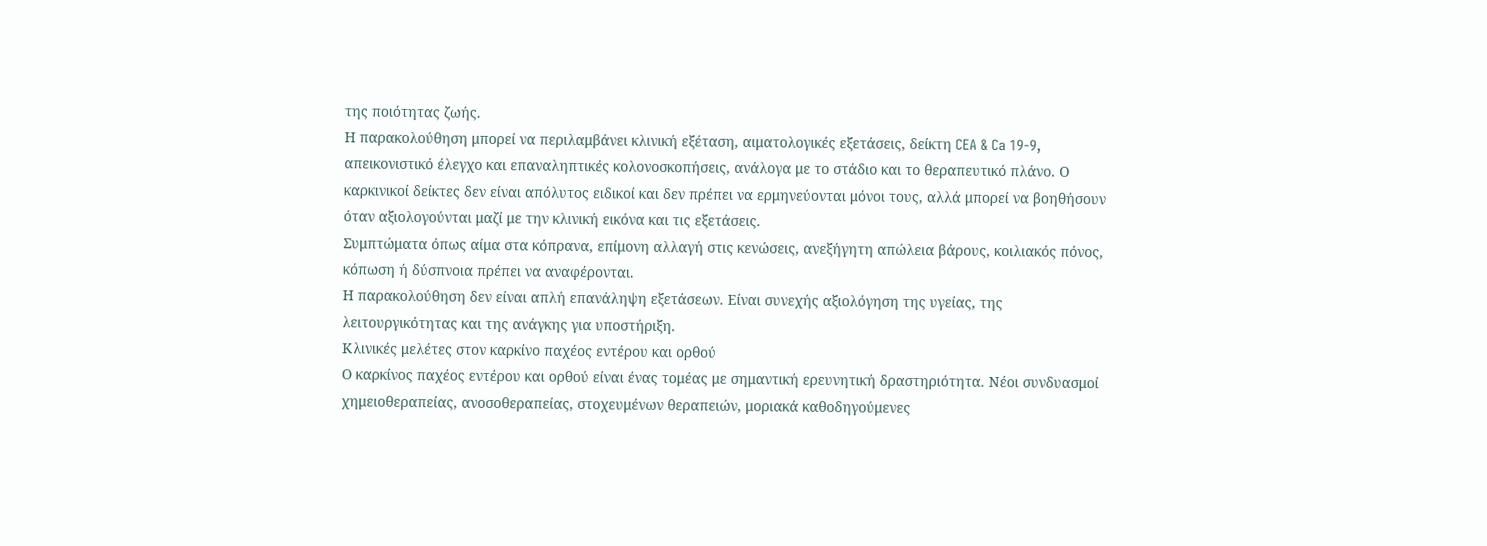της ποιότητας ζωής.
Η παρακολούθηση μπορεί να περιλαμβάνει κλινική εξέταση, αιματολογικές εξετάσεις, δείκτη CEA & Ca 19-9, απεικονιστικό έλεγχο και επαναληπτικές κολονοσκοπήσεις, ανάλογα με το στάδιο και το θεραπευτικό πλάνο. Ο καρκινικοί δείκτες δεν είναι απόλυτος ειδικοί και δεν πρέπει να ερμηνεύονται μόνοι τους, αλλά μπορεί να βοηθήσουν όταν αξιολογούνται μαζί με την κλινική εικόνα και τις εξετάσεις.
Συμπτώματα όπως αίμα στα κόπρανα, επίμονη αλλαγή στις κενώσεις, ανεξήγητη απώλεια βάρους, κοιλιακός πόνος, κόπωση ή δύσπνοια πρέπει να αναφέρονται.
Η παρακολούθηση δεν είναι απλή επανάληψη εξετάσεων. Είναι συνεχής αξιολόγηση της υγείας, της λειτουργικότητας και της ανάγκης για υποστήριξη.
Κλινικές μελέτες στον καρκίνο παχέος εντέρου και ορθού
Ο καρκίνος παχέος εντέρου και ορθού είναι ένας τομέας με σημαντική ερευνητική δραστηριότητα. Νέοι συνδυασμοί χημειοθεραπείας, ανοσοθεραπείας, στοχευμένων θεραπειών, μοριακά καθοδηγούμενες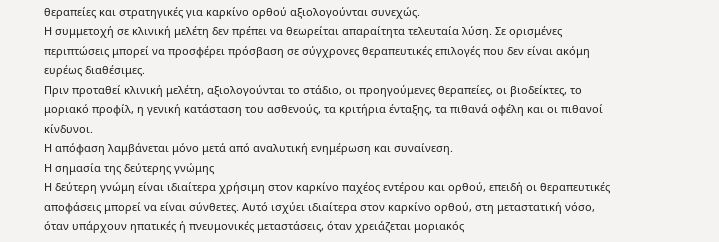θεραπείες και στρατηγικές για καρκίνο ορθού αξιολογούνται συνεχώς.
Η συμμετοχή σε κλινική μελέτη δεν πρέπει να θεωρείται απαραίτητα τελευταία λύση. Σε ορισμένες περιπτώσεις μπορεί να προσφέρει πρόσβαση σε σύγχρονες θεραπευτικές επιλογές που δεν είναι ακόμη ευρέως διαθέσιμες.
Πριν προταθεί κλινική μελέτη, αξιολογούνται το στάδιο, οι προηγούμενες θεραπείες, οι βιοδείκτες, το μοριακό προφίλ, η γενική κατάσταση του ασθενούς, τα κριτήρια ένταξης, τα πιθανά οφέλη και οι πιθανοί κίνδυνοι.
Η απόφαση λαμβάνεται μόνο μετά από αναλυτική ενημέρωση και συναίνεση.
Η σημασία της δεύτερης γνώμης
Η δεύτερη γνώμη είναι ιδιαίτερα χρήσιμη στον καρκίνο παχέος εντέρου και ορθού, επειδή οι θεραπευτικές αποφάσεις μπορεί να είναι σύνθετες. Αυτό ισχύει ιδιαίτερα στον καρκίνο ορθού, στη μεταστατική νόσο, όταν υπάρχουν ηπατικές ή πνευμονικές μεταστάσεις, όταν χρειάζεται μοριακός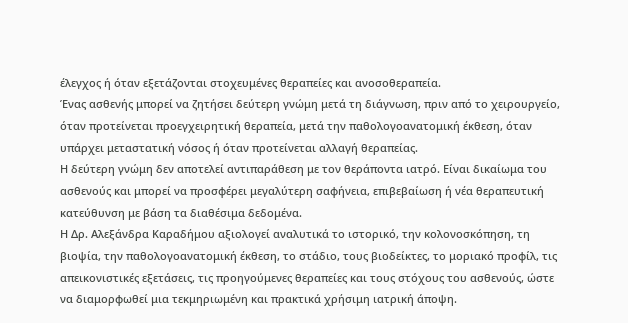έλεγχος ή όταν εξετάζονται στοχευμένες θεραπείες και ανοσοθεραπεία.
Ένας ασθενής μπορεί να ζητήσει δεύτερη γνώμη μετά τη διάγνωση, πριν από το χειρουργείο, όταν προτείνεται προεγχειρητική θεραπεία, μετά την παθολογοανατομική έκθεση, όταν υπάρχει μεταστατική νόσος ή όταν προτείνεται αλλαγή θεραπείας.
Η δεύτερη γνώμη δεν αποτελεί αντιπαράθεση με τον θεράποντα ιατρό. Είναι δικαίωμα του ασθενούς και μπορεί να προσφέρει μεγαλύτερη σαφήνεια, επιβεβαίωση ή νέα θεραπευτική κατεύθυνση με βάση τα διαθέσιμα δεδομένα.
Η Δρ. Αλεξάνδρα Καραδήμου αξιολογεί αναλυτικά το ιστορικό, την κολονοσκόπηση, τη βιοψία, την παθολογοανατομική έκθεση, το στάδιο, τους βιοδείκτες, το μοριακό προφίλ, τις απεικονιστικές εξετάσεις, τις προηγούμενες θεραπείες και τους στόχους του ασθενούς, ώστε να διαμορφωθεί μια τεκμηριωμένη και πρακτικά χρήσιμη ιατρική άποψη.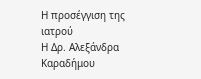Η προσέγγιση της ιατρού
Η Δρ. Αλεξάνδρα Καραδήμου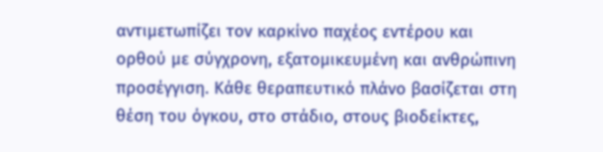αντιμετωπίζει τον καρκίνο παχέος εντέρου και ορθού με σύγχρονη, εξατομικευμένη και ανθρώπινη προσέγγιση. Κάθε θεραπευτικό πλάνο βασίζεται στη θέση του όγκου, στο στάδιο, στους βιοδείκτες,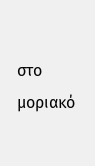στο μοριακό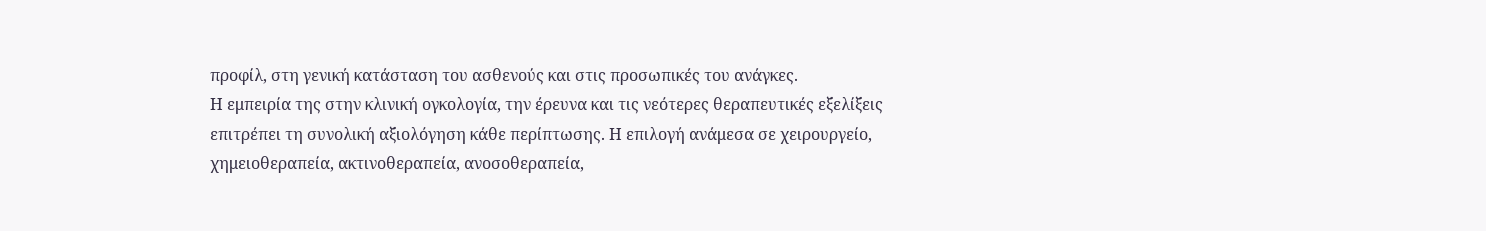προφίλ, στη γενική κατάσταση του ασθενούς και στις προσωπικές του ανάγκες.
Η εμπειρία της στην κλινική ογκολογία, την έρευνα και τις νεότερες θεραπευτικές εξελίξεις επιτρέπει τη συνολική αξιολόγηση κάθε περίπτωσης. Η επιλογή ανάμεσα σε χειρουργείο, χημειοθεραπεία, ακτινοθεραπεία, ανοσοθεραπεία,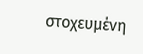στοχευμένη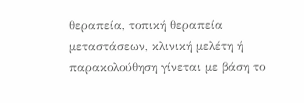θεραπεία, τοπική θεραπεία μεταστάσεων, κλινική μελέτη ή παρακολούθηση γίνεται με βάση το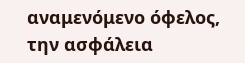αναμενόμενο όφελος, την ασφάλεια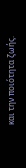και την ποιότητα ζωής.